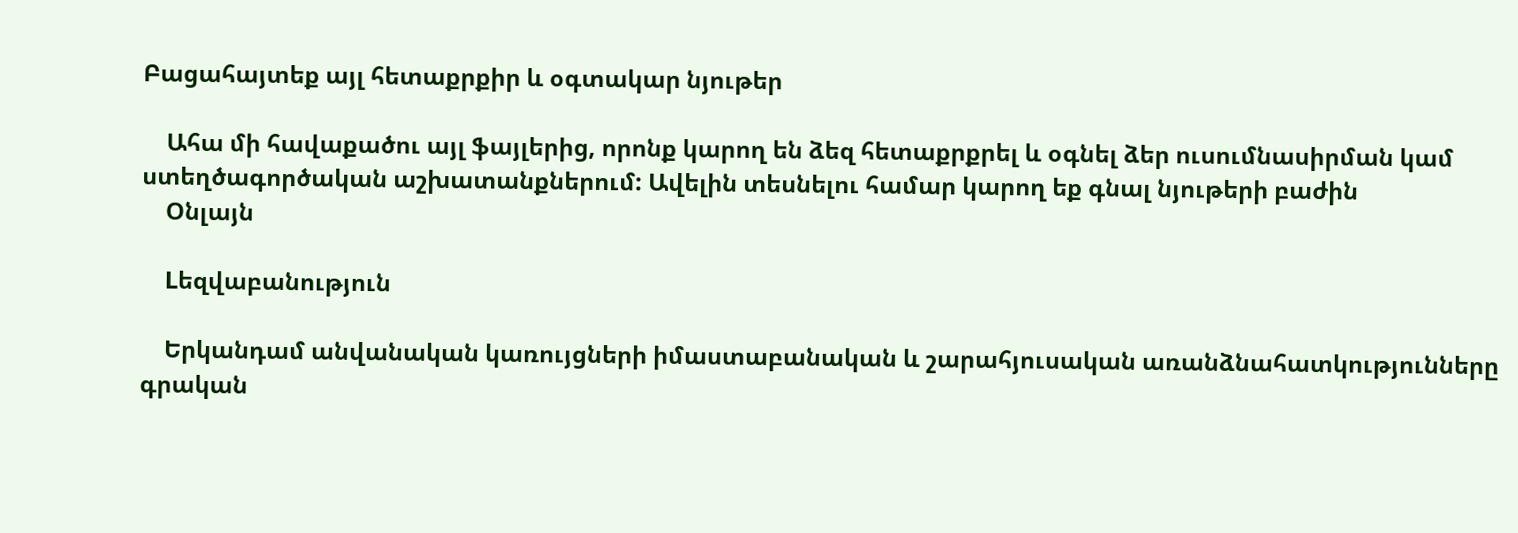Բացահայտեք այլ հետաքրքիր և օգտակար նյութեր

    Ահա մի հավաքածու այլ ֆայլերից, որոնք կարող են ձեզ հետաքրքրել և օգնել ձեր ուսումնասիրման կամ ստեղծագործական աշխատանքներում: Ավելին տեսնելու համար կարող եք գնալ նյութերի բաժին
    Օնլայն

    Lեզվաբանություն

    Երկանդամ անվանական կառույցների իմաստաբանական և շարահյուսական առանձնահատկությունները գրական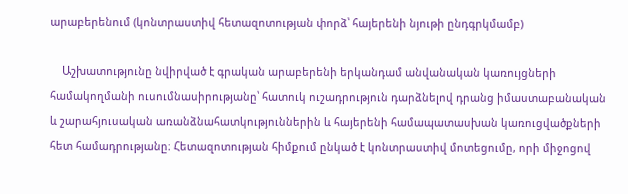արաբերենում (կոնտրաստիվ հետազոտության փորձ՝ հայերենի նյութի ընդգրկմամբ)

    Աշխատությունը նվիրված է գրական արաբերենի երկանդամ անվանական կառույցների համակողմանի ուսումնասիրությանը՝ հատուկ ուշադրություն դարձնելով դրանց իմաստաբանական և շարահյուսական առանձնահատկություններին և հայերենի համապատասխան կառուցվածքների հետ համադրությանը։ Հետազոտության հիմքում ընկած է կոնտրաստիվ մոտեցումը, որի միջոցով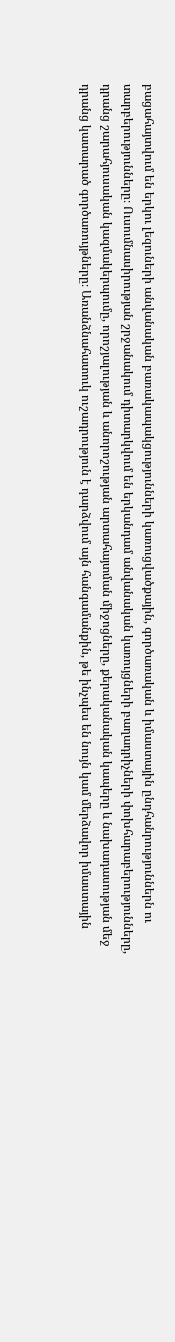բացահայտվում են երկու լեզուների անվանական բառակապակցությունների կառուցվածքային, գործառական և իմաստային ընդհանրություններն ու տարբերությունները։ Ուսումնասիրության շրջանակում դիտարկվում են երկանդամ անվանական կառույցների բաղադրիչների փոխհարաբերությունները, դրանց շարահյուսական կազմակերպումը, որոշյալության և անորոշության արտահայտման միջոցները, քերականական կապերը և նախադասության մեջ դրանց կատարած գործառույթները։ Առանձնահատուկ ուշադրություն է դարձվում այն հանգամանքին, թե ինչպես են նույն կամ մերձավոր իմաստային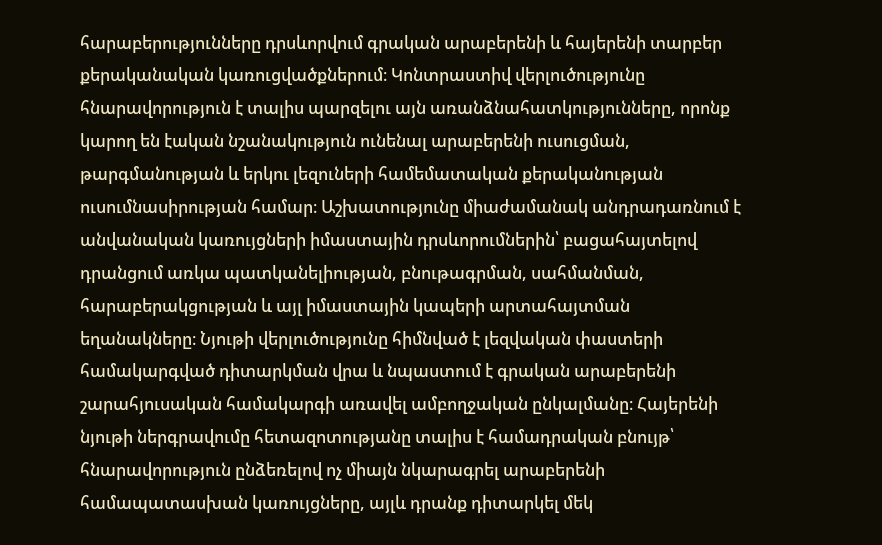հարաբերությունները դրսևորվում գրական արաբերենի և հայերենի տարբեր քերականական կառուցվածքներում։ Կոնտրաստիվ վերլուծությունը հնարավորություն է տալիս պարզելու այն առանձնահատկությունները, որոնք կարող են էական նշանակություն ունենալ արաբերենի ուսուցման, թարգմանության և երկու լեզուների համեմատական քերականության ուսումնասիրության համար։ Աշխատությունը միաժամանակ անդրադառնում է անվանական կառույցների իմաստային դրսևորումներին՝ բացահայտելով դրանցում առկա պատկանելիության, բնութագրման, սահմանման, հարաբերակցության և այլ իմաստային կապերի արտահայտման եղանակները։ Նյութի վերլուծությունը հիմնված է լեզվական փաստերի համակարգված դիտարկման վրա և նպաստում է գրական արաբերենի շարահյուսական համակարգի առավել ամբողջական ընկալմանը։ Հայերենի նյութի ներգրավումը հետազոտությանը տալիս է համադրական բնույթ՝ հնարավորություն ընձեռելով ոչ միայն նկարագրել արաբերենի համապատասխան կառույցները, այլև դրանք դիտարկել մեկ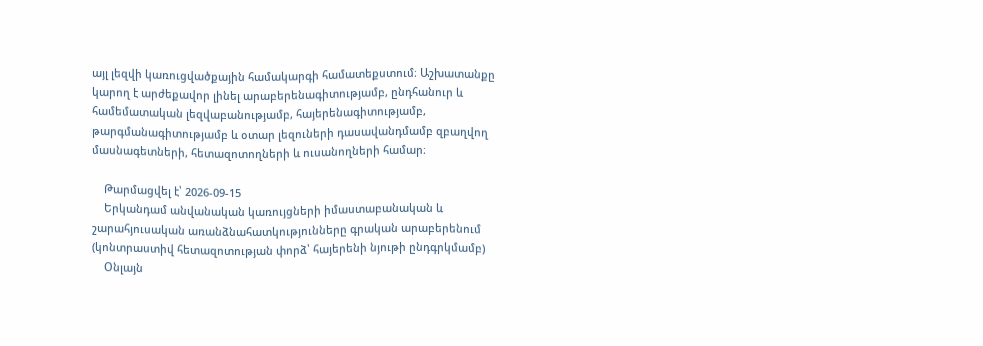այլ լեզվի կառուցվածքային համակարգի համատեքստում։ Աշխատանքը կարող է արժեքավոր լինել արաբերենագիտությամբ, ընդհանուր և համեմատական լեզվաբանությամբ, հայերենագիտությամբ, թարգմանագիտությամբ և օտար լեզուների դասավանդմամբ զբաղվող մասնագետների, հետազոտողների և ուսանողների համար։

    Թարմացվել է՝ 2026-09-15
    Երկանդամ անվանական կառույցների իմաստաբանական և շարահյուսական առանձնահատկությունները գրական արաբերենում (կոնտրաստիվ հետազոտության փորձ՝ հայերենի նյութի ընդգրկմամբ)
    Օնլայն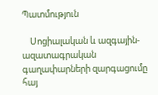Պատմություն

    Սոցիալական և ազգային-ազատագրական գաղափարների զարգացումը հայ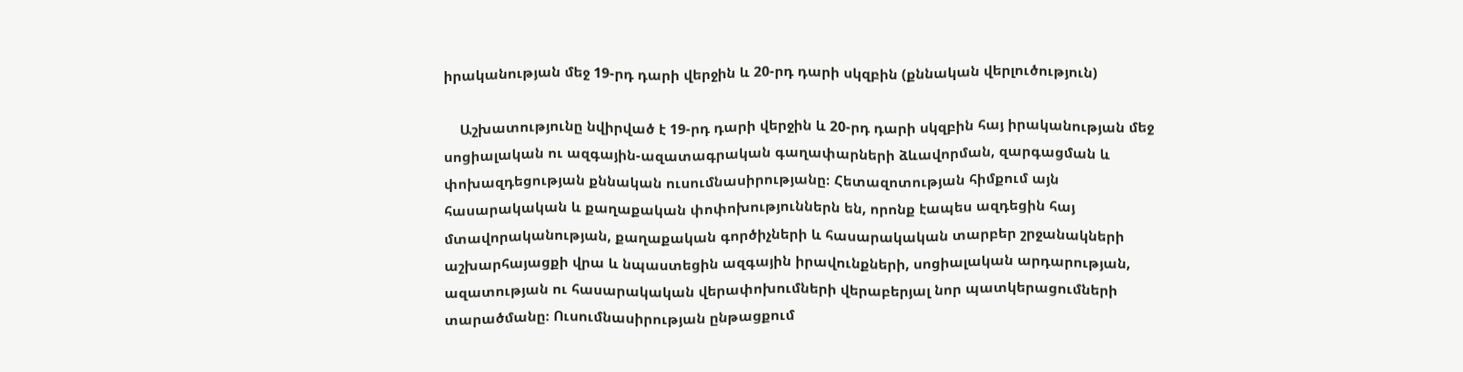իրականության մեջ 19-րդ դարի վերջին և 20-րդ դարի սկզբին (քննական վերլուծություն)

    Աշխատությունը նվիրված է 19-րդ դարի վերջին և 20-րդ դարի սկզբին հայ իրականության մեջ սոցիալական ու ազգային-ազատագրական գաղափարների ձևավորման, զարգացման և փոխազդեցության քննական ուսումնասիրությանը։ Հետազոտության հիմքում այն հասարակական և քաղաքական փոփոխություններն են, որոնք էապես ազդեցին հայ մտավորականության, քաղաքական գործիչների և հասարակական տարբեր շրջանակների աշխարհայացքի վրա և նպաստեցին ազգային իրավունքների, սոցիալական արդարության, ազատության ու հասարակական վերափոխումների վերաբերյալ նոր պատկերացումների տարածմանը։ Ուսումնասիրության ընթացքում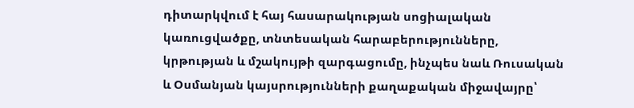դիտարկվում է հայ հասարակության սոցիալական կառուցվածքը, տնտեսական հարաբերությունները, կրթության և մշակույթի զարգացումը, ինչպես նաև Ռուսական և Օսմանյան կայսրությունների քաղաքական միջավայրը՝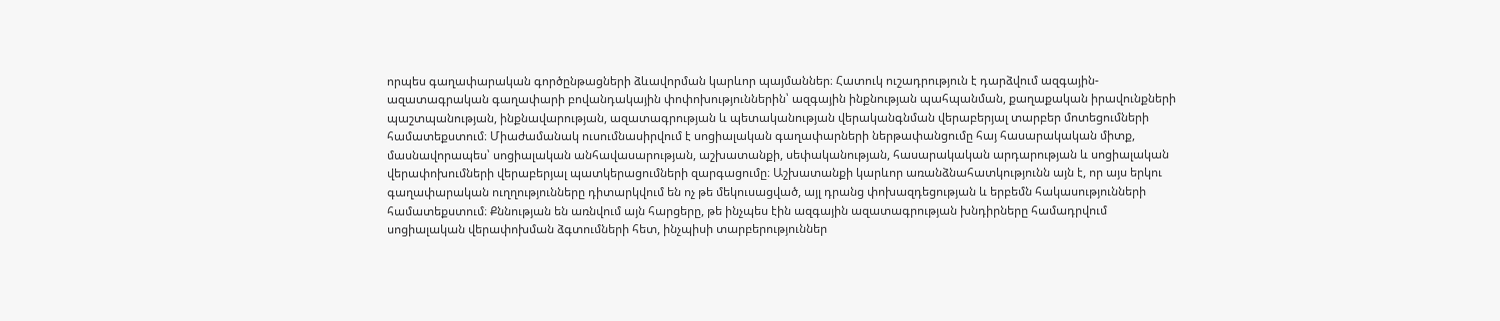որպես գաղափարական գործընթացների ձևավորման կարևոր պայմաններ։ Հատուկ ուշադրություն է դարձվում ազգային-ազատագրական գաղափարի բովանդակային փոփոխություններին՝ ազգային ինքնության պահպանման, քաղաքական իրավունքների պաշտպանության, ինքնավարության, ազատագրության և պետականության վերականգնման վերաբերյալ տարբեր մոտեցումների համատեքստում։ Միաժամանակ ուսումնասիրվում է սոցիալական գաղափարների ներթափանցումը հայ հասարակական միտք, մասնավորապես՝ սոցիալական անհավասարության, աշխատանքի, սեփականության, հասարակական արդարության և սոցիալական վերափոխումների վերաբերյալ պատկերացումների զարգացումը։ Աշխատանքի կարևոր առանձնահատկությունն այն է, որ այս երկու գաղափարական ուղղությունները դիտարկվում են ոչ թե մեկուսացված, այլ դրանց փոխազդեցության և երբեմն հակասությունների համատեքստում։ Քննության են առնվում այն հարցերը, թե ինչպես էին ազգային ազատագրության խնդիրները համադրվում սոցիալական վերափոխման ձգտումների հետ, ինչպիսի տարբերություններ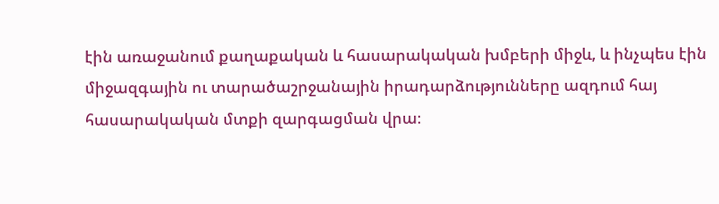էին առաջանում քաղաքական և հասարակական խմբերի միջև, և ինչպես էին միջազգային ու տարածաշրջանային իրադարձությունները ազդում հայ հասարակական մտքի զարգացման վրա։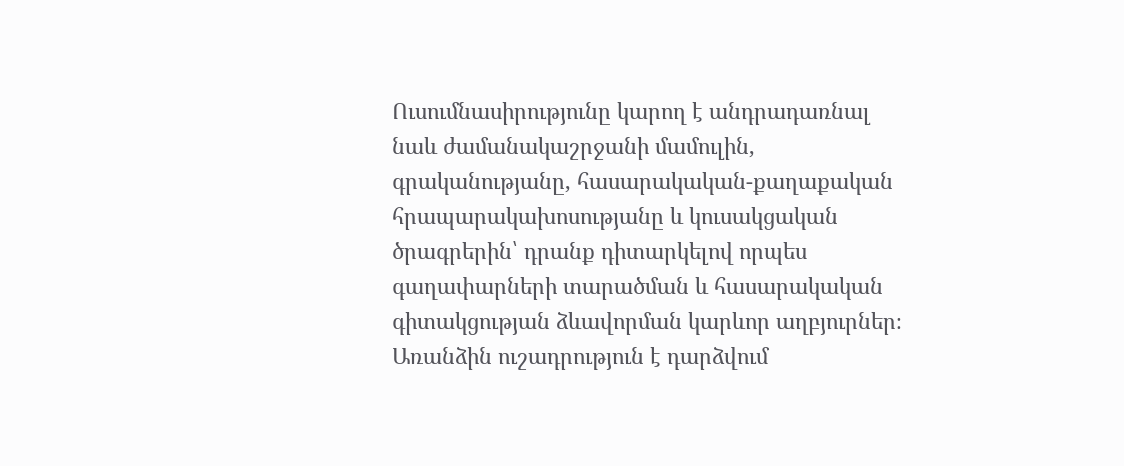Ուսումնասիրությունը կարող է անդրադառնալ նաև ժամանակաշրջանի մամուլին, գրականությանը, հասարակական-քաղաքական հրապարակախոսությանը և կուսակցական ծրագրերին՝ դրանք դիտարկելով որպես գաղափարների տարածման և հասարակական գիտակցության ձևավորման կարևոր աղբյուրներ։ Առանձին ուշադրություն է դարձվում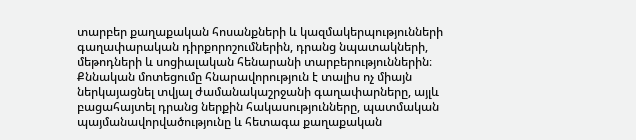տարբեր քաղաքական հոսանքների և կազմակերպությունների գաղափարական դիրքորոշումներին, դրանց նպատակների, մեթոդների և սոցիալական հենարանի տարբերություններին։ Քննական մոտեցումը հնարավորություն է տալիս ոչ միայն ներկայացնել տվյալ ժամանակաշրջանի գաղափարները, այլև բացահայտել դրանց ներքին հակասությունները, պատմական պայմանավորվածությունը և հետագա քաղաքական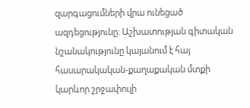զարգացումների վրա ունեցած ազդեցությունը։ Աշխատության գիտական նշանակությունը կայանում է հայ հասարակական-քաղաքական մտքի կարևոր շրջափուլի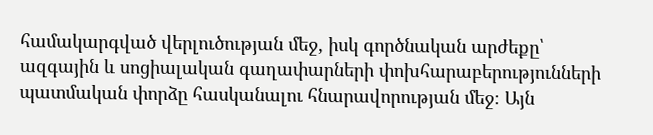համակարգված վերլուծության մեջ, իսկ գործնական արժեքը՝ ազգային և սոցիալական գաղափարների փոխհարաբերությունների պատմական փորձը հասկանալու հնարավորության մեջ։ Այն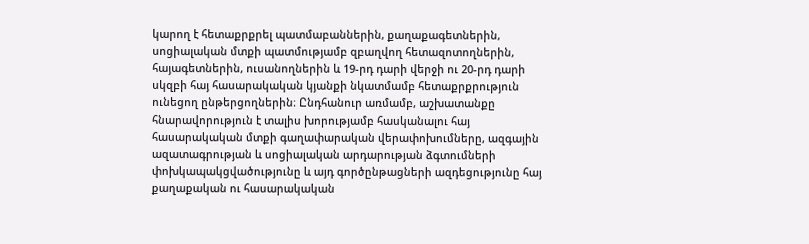կարող է հետաքրքրել պատմաբաններին, քաղաքագետներին, սոցիալական մտքի պատմությամբ զբաղվող հետազոտողներին, հայագետներին, ուսանողներին և 19-րդ դարի վերջի ու 20-րդ դարի սկզբի հայ հասարակական կյանքի նկատմամբ հետաքրքրություն ունեցող ընթերցողներին։ Ընդհանուր առմամբ, աշխատանքը հնարավորություն է տալիս խորությամբ հասկանալու հայ հասարակական մտքի գաղափարական վերափոխումները, ազգային ազատագրության և սոցիալական արդարության ձգտումների փոխկապակցվածությունը և այդ գործընթացների ազդեցությունը հայ քաղաքական ու հասարակական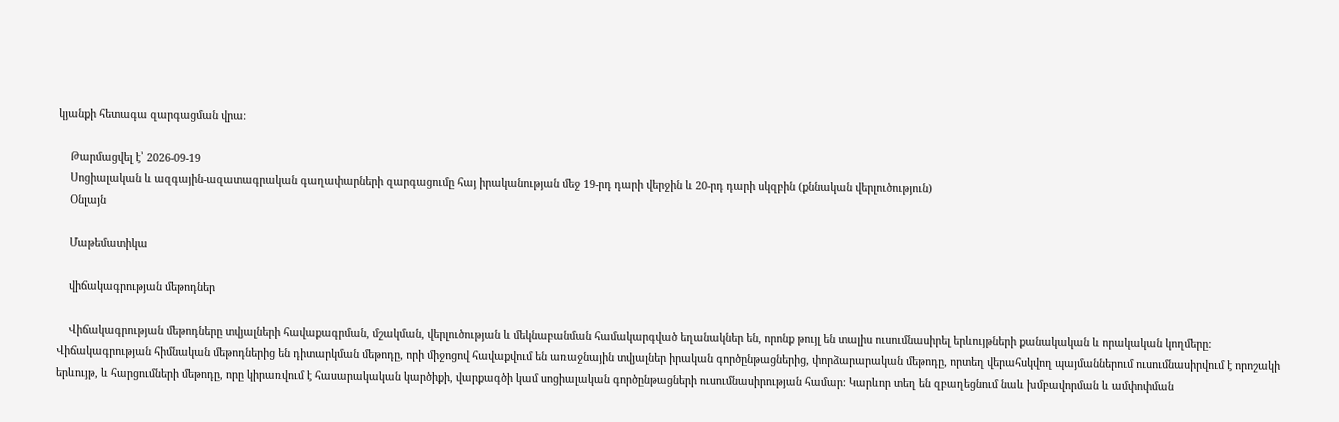կյանքի հետագա զարգացման վրա։

    Թարմացվել է՝ 2026-09-19
    Սոցիալական և ազգային-ազատագրական գաղափարների զարգացումը հայ իրականության մեջ 19-րդ դարի վերջին և 20-րդ դարի սկզբին (քննական վերլուծություն)
    Օնլայն

    Մաթեմատիկա

    վիճակագրության մեթոդներ

    Վիճակագրության մեթոդները տվյալների հավաքագրման, մշակման, վերլուծության և մեկնաբանման համակարգված եղանակներ են, որոնք թույլ են տալիս ուսումնասիրել երևույթների քանակական և որակական կողմերը: Վիճակագրության հիմնական մեթոդներից են դիտարկման մեթոդը, որի միջոցով հավաքվում են առաջնային տվյալներ իրական գործընթացներից, փորձարարական մեթոդը, որտեղ վերահսկվող պայմաններում ուսումնասիրվում է որոշակի երևույթ, և հարցումների մեթոդը, որը կիրառվում է հասարակական կարծիքի, վարքագծի կամ սոցիալական գործընթացների ուսումնասիրության համար: Կարևոր տեղ են զբաղեցնում նաև խմբավորման և ամփոփման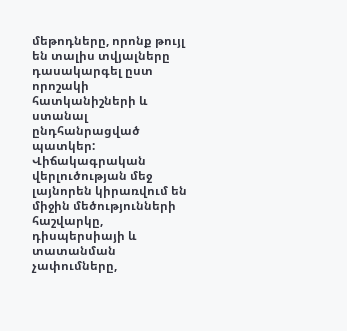մեթոդները, որոնք թույլ են տալիս տվյալները դասակարգել ըստ որոշակի հատկանիշների և ստանալ ընդհանրացված պատկեր: Վիճակագրական վերլուծության մեջ լայնորեն կիրառվում են միջին մեծությունների հաշվարկը, դիսպերսիայի և տատանման չափումները,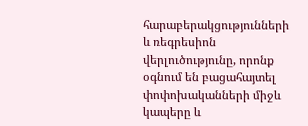հարաբերակցությունների և ռեգրեսիոն վերլուծությունը, որոնք օգնում են բացահայտել փոփոխականների միջև կապերը և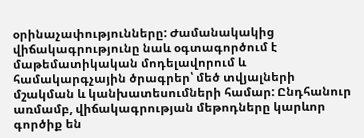օրինաչափությունները: Ժամանակակից վիճակագրությունը նաև օգտագործում է մաթեմատիկական մոդելավորում և համակարգչային ծրագրեր՝ մեծ տվյալների մշակման և կանխատեսումների համար: Ընդհանուր առմամբ, վիճակագրության մեթոդները կարևոր գործիք են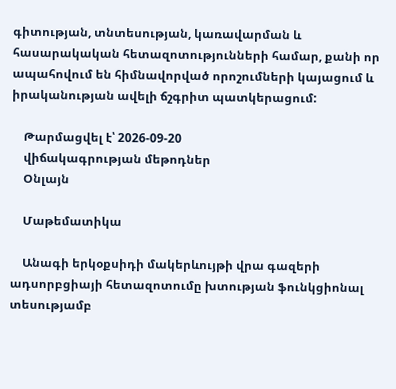գիտության, տնտեսության, կառավարման և հասարակական հետազոտությունների համար, քանի որ ապահովում են հիմնավորված որոշումների կայացում և իրականության ավելի ճշգրիտ պատկերացում:

    Թարմացվել է՝ 2026-09-20
    վիճակագրության մեթոդներ
    Օնլայն

    Մաթեմատիկա

    Անագի երկօքսիդի մակերևույթի վրա գազերի ադսորբցիայի հետազոտումը խտության ֆունկցիոնալ տեսությամբ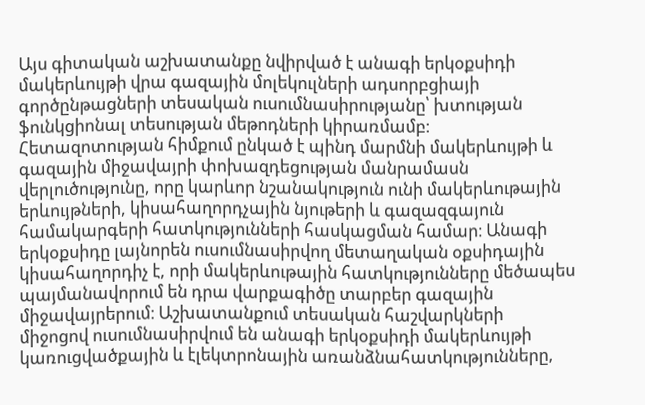Այս գիտական աշխատանքը նվիրված է անագի երկօքսիդի մակերևույթի վրա գազային մոլեկուլների ադսորբցիայի գործընթացների տեսական ուսումնասիրությանը՝ խտության ֆունկցիոնալ տեսության մեթոդների կիրառմամբ։ Հետազոտության հիմքում ընկած է պինդ մարմնի մակերևույթի և գազային միջավայրի փոխազդեցության մանրամասն վերլուծությունը, որը կարևոր նշանակություն ունի մակերևութային երևույթների, կիսահաղորդչային նյութերի և գազազգայուն համակարգերի հատկությունների հասկացման համար։ Անագի երկօքսիդը լայնորեն ուսումնասիրվող մետաղական օքսիդային կիսահաղորդիչ է, որի մակերևութային հատկությունները մեծապես պայմանավորում են դրա վարքագիծը տարբեր գազային միջավայրերում։ Աշխատանքում տեսական հաշվարկների միջոցով ուսումնասիրվում են անագի երկօքսիդի մակերևույթի կառուցվածքային և էլեկտրոնային առանձնահատկությունները,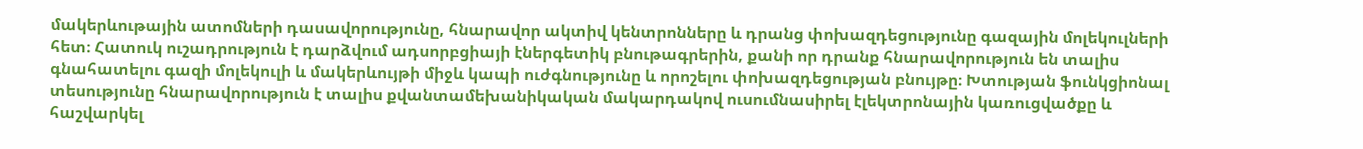մակերևութային ատոմների դասավորությունը, հնարավոր ակտիվ կենտրոնները և դրանց փոխազդեցությունը գազային մոլեկուլների հետ։ Հատուկ ուշադրություն է դարձվում ադսորբցիայի էներգետիկ բնութագրերին, քանի որ դրանք հնարավորություն են տալիս գնահատելու գազի մոլեկուլի և մակերևույթի միջև կապի ուժգնությունը և որոշելու փոխազդեցության բնույթը։ Խտության ֆունկցիոնալ տեսությունը հնարավորություն է տալիս քվանտամեխանիկական մակարդակով ուսումնասիրել էլեկտրոնային կառուցվածքը և հաշվարկել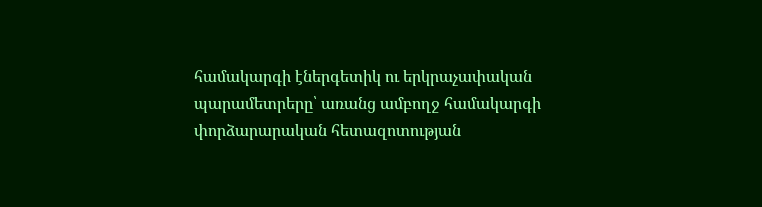համակարգի էներգետիկ ու երկրաչափական պարամետրերը՝ առանց ամբողջ համակարգի փորձարարական հետազոտության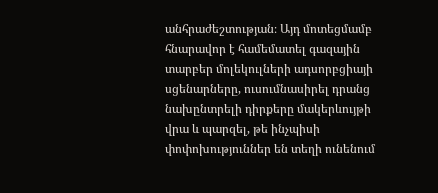անհրաժեշտության։ Այդ մոտեցմամբ հնարավոր է համեմատել գազային տարբեր մոլեկուլների ադսորբցիայի սցենարները, ուսումնասիրել դրանց նախընտրելի դիրքերը մակերևույթի վրա և պարզել, թե ինչպիսի փոփոխություններ են տեղի ունենում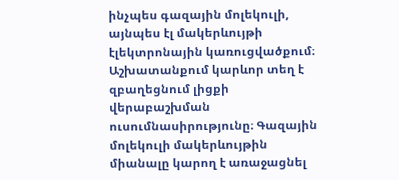ինչպես գազային մոլեկուլի, այնպես էլ մակերևույթի էլեկտրոնային կառուցվածքում։ Աշխատանքում կարևոր տեղ է զբաղեցնում լիցքի վերաբաշխման ուսումնասիրությունը։ Գազային մոլեկուլի մակերևույթին միանալը կարող է առաջացնել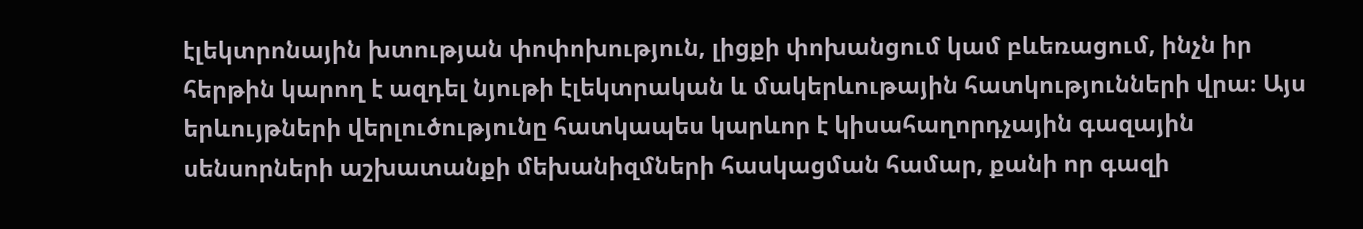էլեկտրոնային խտության փոփոխություն, լիցքի փոխանցում կամ բևեռացում, ինչն իր հերթին կարող է ազդել նյութի էլեկտրական և մակերևութային հատկությունների վրա։ Այս երևույթների վերլուծությունը հատկապես կարևոր է կիսահաղորդչային գազային սենսորների աշխատանքի մեխանիզմների հասկացման համար, քանի որ գազի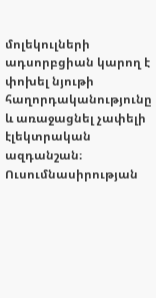մոլեկուլների ադսորբցիան կարող է փոխել նյութի հաղորդականությունը և առաջացնել չափելի էլեկտրական ազդանշան։ Ուսումնասիրության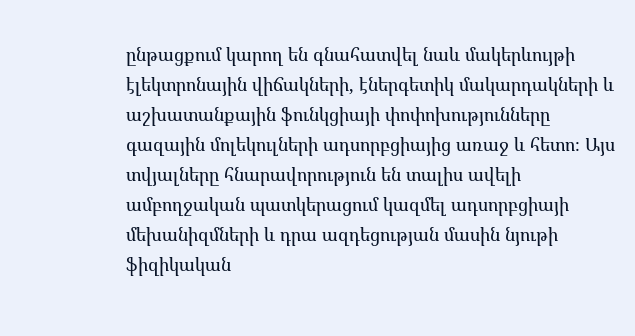ընթացքում կարող են գնահատվել նաև մակերևույթի էլեկտրոնային վիճակների, էներգետիկ մակարդակների և աշխատանքային ֆունկցիայի փոփոխությունները գազային մոլեկուլների ադսորբցիայից առաջ և հետո։ Այս տվյալները հնարավորություն են տալիս ավելի ամբողջական պատկերացում կազմել ադսորբցիայի մեխանիզմների և դրա ազդեցության մասին նյութի ֆիզիկական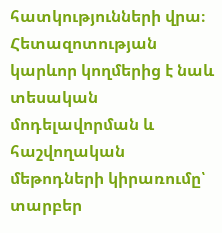հատկությունների վրա։ Հետազոտության կարևոր կողմերից է նաև տեսական մոդելավորման և հաշվողական մեթոդների կիրառումը՝ տարբեր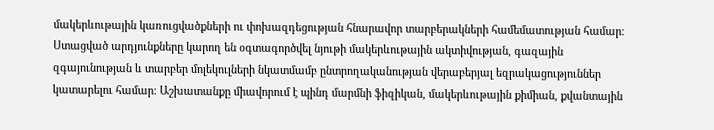մակերևութային կառուցվածքների ու փոխազդեցության հնարավոր տարբերակների համեմատության համար։ Ստացված արդյունքները կարող են օգտագործվել նյութի մակերևութային ակտիվության, գազային զգայունության և տարբեր մոլեկուլների նկատմամբ ընտրողականության վերաբերյալ եզրակացություններ կատարելու համար։ Աշխատանքը միավորում է պինդ մարմնի ֆիզիկան, մակերևութային քիմիան, քվանտային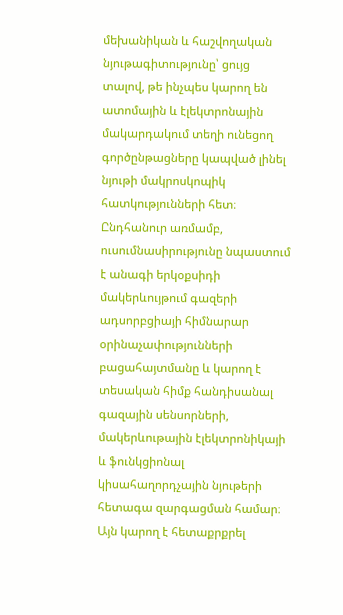մեխանիկան և հաշվողական նյութագիտությունը՝ ցույց տալով, թե ինչպես կարող են ատոմային և էլեկտրոնային մակարդակում տեղի ունեցող գործընթացները կապված լինել նյութի մակրոսկոպիկ հատկությունների հետ։ Ընդհանուր առմամբ, ուսումնասիրությունը նպաստում է անագի երկօքսիդի մակերևույթում գազերի ադսորբցիայի հիմնարար օրինաչափությունների բացահայտմանը և կարող է տեսական հիմք հանդիսանալ գազային սենսորների, մակերևութային էլեկտրոնիկայի և ֆունկցիոնալ կիսահաղորդչային նյութերի հետագա զարգացման համար։ Այն կարող է հետաքրքրել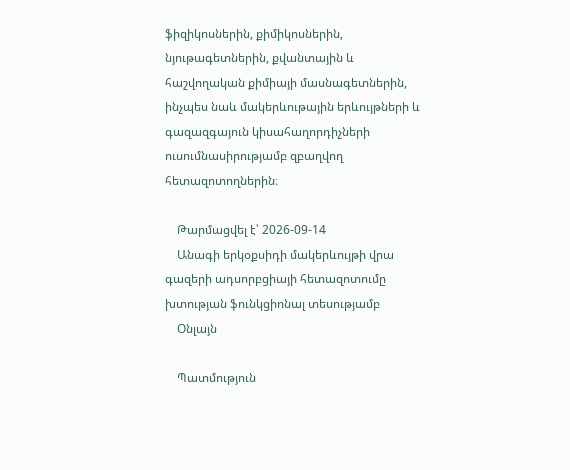ֆիզիկոսներին, քիմիկոսներին, նյութագետներին, քվանտային և հաշվողական քիմիայի մասնագետներին, ինչպես նաև մակերևութային երևույթների և գազազգայուն կիսահաղորդիչների ուսումնասիրությամբ զբաղվող հետազոտողներին։

    Թարմացվել է՝ 2026-09-14
    Անագի երկօքսիդի մակերևույթի վրա գազերի ադսորբցիայի հետազոտումը խտության ֆունկցիոնալ տեսությամբ
    Օնլայն

    Պատմություն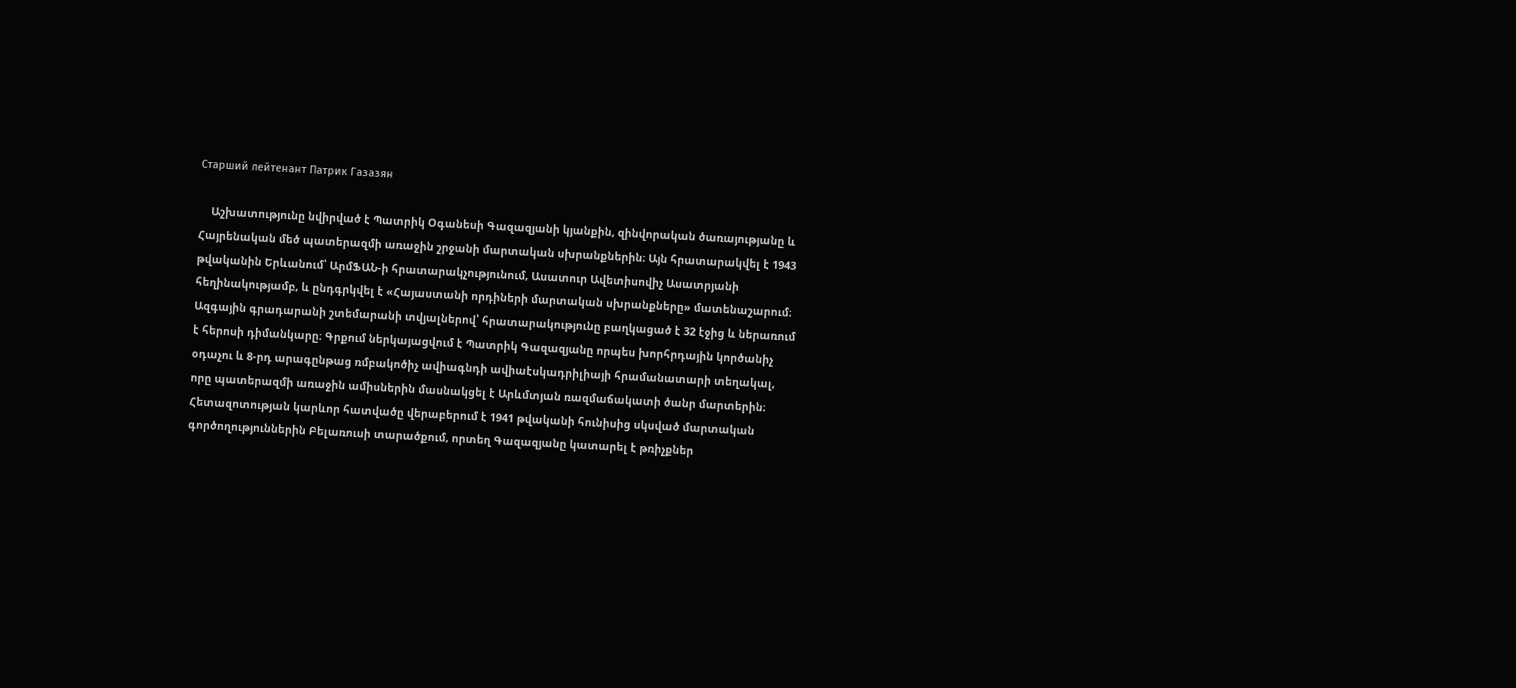Старший лейтенант Патрик Газазян

    Աշխատությունը նվիրված է Պատրիկ Օգանեսի Գազազյանի կյանքին, զինվորական ծառայությանը և Հայրենական մեծ պատերազմի առաջին շրջանի մարտական սխրանքներին։ Այն հրատարակվել է 1943 թվականին Երևանում՝ ԱրմՖԱՆ-ի հրատարակչությունում, Ասատուր Ավետիսովիչ Ասատրյանի հեղինակությամբ, և ընդգրկվել է «Հայաստանի որդիների մարտական սխրանքները» մատենաշարում։ Ազգային գրադարանի շտեմարանի տվյալներով՝ հրատարակությունը բաղկացած է 32 էջից և ներառում է հերոսի դիմանկարը։ Գրքում ներկայացվում է Պատրիկ Գազազյանը որպես խորհրդային կործանիչ օդաչու և 8-րդ արագընթաց ռմբակոծիչ ավիագնդի ավիաէսկադրիլիայի հրամանատարի տեղակալ, որը պատերազմի առաջին ամիսներին մասնակցել է Արևմտյան ռազմաճակատի ծանր մարտերին։ Հետազոտության կարևոր հատվածը վերաբերում է 1941 թվականի հունիսից սկսված մարտական գործողություններին Բելառուսի տարածքում, որտեղ Գազազյանը կատարել է թռիչքներ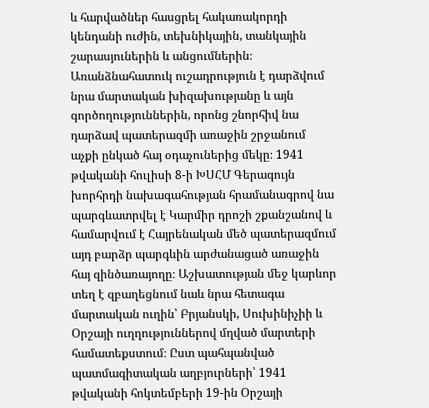և հարվածներ հասցրել հակառակորդի կենդանի ուժին, տեխնիկային, տանկային շարասյուներին և անցումներին։ Առանձնահատուկ ուշադրություն է դարձվում նրա մարտական խիզախությանը և այն գործողություններին, որոնց շնորհիվ նա դարձավ պատերազմի առաջին շրջանում աչքի ընկած հայ օդաչուներից մեկը։ 1941 թվականի հուլիսի 8-ի ԽՍՀՄ Գերագույն խորհրդի նախագահության հրամանագրով նա պարգևատրվել է Կարմիր դրոշի շքանշանով և համարվում է Հայրենական մեծ պատերազմում այդ բարձր պարգևին արժանացած առաջին հայ զինծառայողը։ Աշխատության մեջ կարևոր տեղ է զբաղեցնում նաև նրա հետագա մարտական ուղին՝ Բրյանսկի, Սուխինիչիի և Օրշայի ուղղություններով մղված մարտերի համատեքստում։ Ըստ պահպանված պատմագիտական աղբյուրների՝ 1941 թվականի հոկտեմբերի 19-ին Օրշայի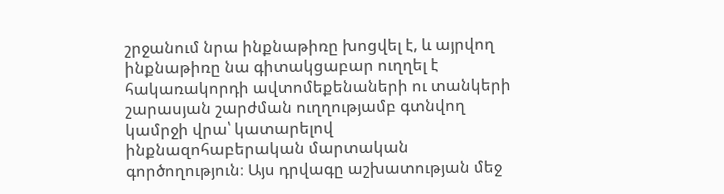շրջանում նրա ինքնաթիռը խոցվել է, և այրվող ինքնաթիռը նա գիտակցաբար ուղղել է հակառակորդի ավտոմեքենաների ու տանկերի շարասյան շարժման ուղղությամբ գտնվող կամրջի վրա՝ կատարելով ինքնազոհաբերական մարտական գործողություն։ Այս դրվագը աշխատության մեջ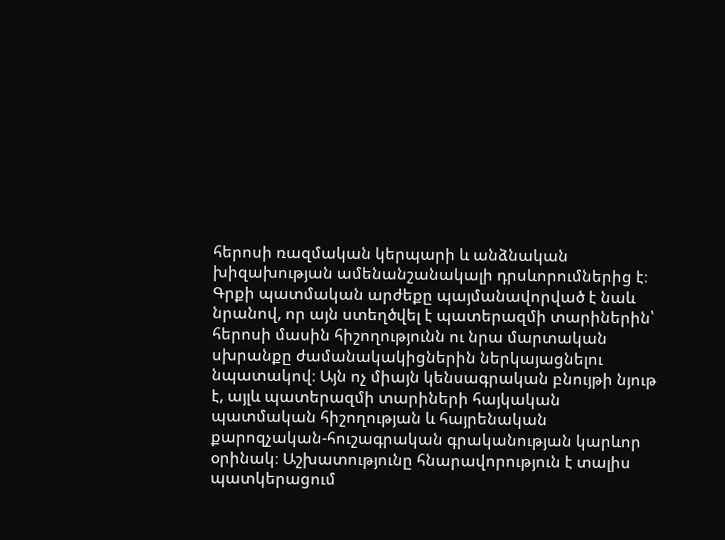հերոսի ռազմական կերպարի և անձնական խիզախության ամենանշանակալի դրսևորումներից է։ Գրքի պատմական արժեքը պայմանավորված է նաև նրանով, որ այն ստեղծվել է պատերազմի տարիներին՝ հերոսի մասին հիշողությունն ու նրա մարտական սխրանքը ժամանակակիցներին ներկայացնելու նպատակով։ Այն ոչ միայն կենսագրական բնույթի նյութ է, այլև պատերազմի տարիների հայկական պատմական հիշողության և հայրենական քարոզչական-հուշագրական գրականության կարևոր օրինակ։ Աշխատությունը հնարավորություն է տալիս պատկերացում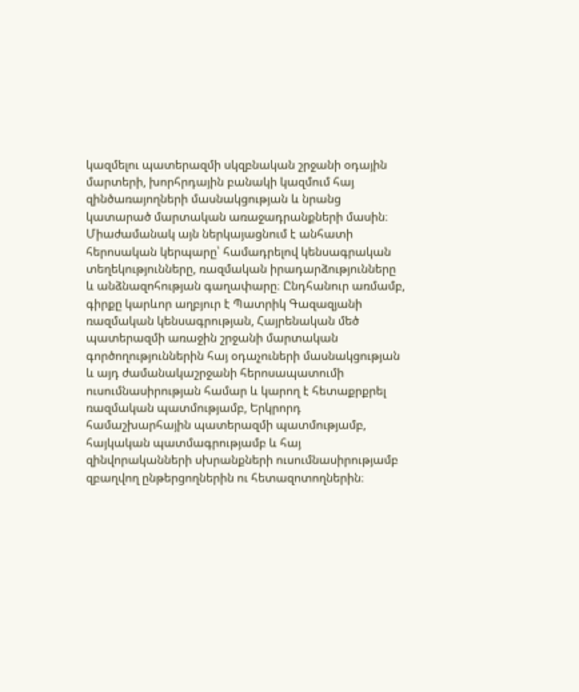կազմելու պատերազմի սկզբնական շրջանի օդային մարտերի, խորհրդային բանակի կազմում հայ զինծառայողների մասնակցության և նրանց կատարած մարտական առաջադրանքների մասին։ Միաժամանակ այն ներկայացնում է անհատի հերոսական կերպարը՝ համադրելով կենսագրական տեղեկությունները, ռազմական իրադարձությունները և անձնազոհության գաղափարը։ Ընդհանուր առմամբ, գիրքը կարևոր աղբյուր է Պատրիկ Գազազյանի ռազմական կենսագրության, Հայրենական մեծ պատերազմի առաջին շրջանի մարտական գործողություններին հայ օդաչուների մասնակցության և այդ ժամանակաշրջանի հերոսապատումի ուսումնասիրության համար և կարող է հետաքրքրել ռազմական պատմությամբ, Երկրորդ համաշխարհային պատերազմի պատմությամբ, հայկական պատմագրությամբ և հայ զինվորականների սխրանքների ուսումնասիրությամբ զբաղվող ընթերցողներին ու հետազոտողներին։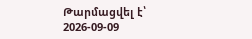Թարմացվել է՝ 2026-09-09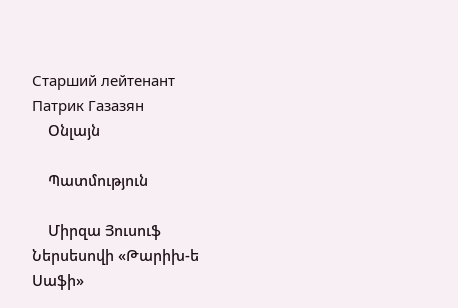Старший лейтенант Патрик Газазян
    Օնլայն

    Պատմություն

    Միրզա Յուսուֆ Ներսեսովի «Թարիխ-ե Սաֆի»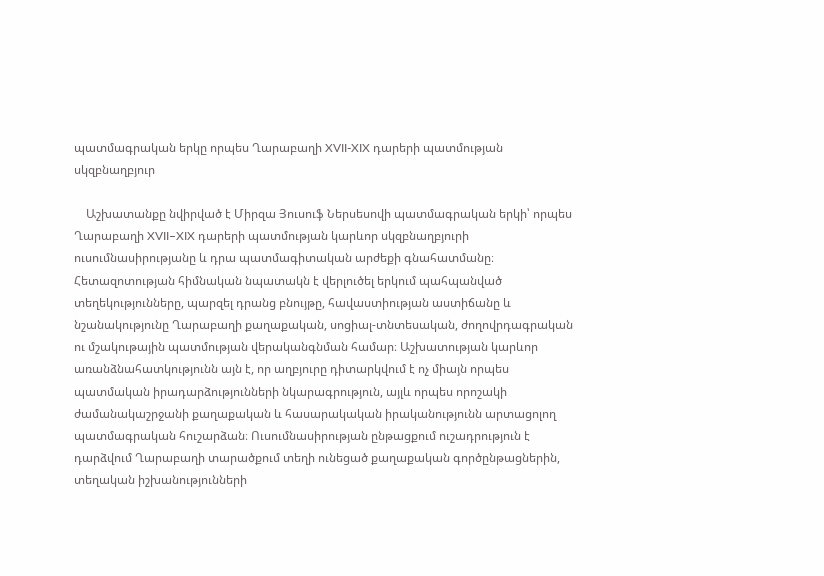պատմագրական երկը որպես Ղարաբաղի XVII-XIX դարերի պատմության սկզբնաղբյուր

    Աշխատանքը նվիրված է Միրզա Յուսուֆ Ներսեսովի պատմագրական երկի՝ որպես Ղարաբաղի XVII–XIX դարերի պատմության կարևոր սկզբնաղբյուրի ուսումնասիրությանը և դրա պատմագիտական արժեքի գնահատմանը։ Հետազոտության հիմնական նպատակն է վերլուծել երկում պահպանված տեղեկությունները, պարզել դրանց բնույթը, հավաստիության աստիճանը և նշանակությունը Ղարաբաղի քաղաքական, սոցիալ-տնտեսական, ժողովրդագրական ու մշակութային պատմության վերականգնման համար։ Աշխատության կարևոր առանձնահատկությունն այն է, որ աղբյուրը դիտարկվում է ոչ միայն որպես պատմական իրադարձությունների նկարագրություն, այլև որպես որոշակի ժամանակաշրջանի քաղաքական և հասարակական իրականությունն արտացոլող պատմագրական հուշարձան։ Ուսումնասիրության ընթացքում ուշադրություն է դարձվում Ղարաբաղի տարածքում տեղի ունեցած քաղաքական գործընթացներին, տեղական իշխանությունների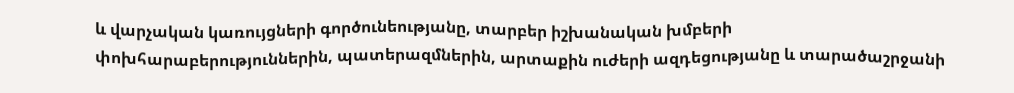և վարչական կառույցների գործունեությանը, տարբեր իշխանական խմբերի փոխհարաբերություններին, պատերազմներին, արտաքին ուժերի ազդեցությանը և տարածաշրջանի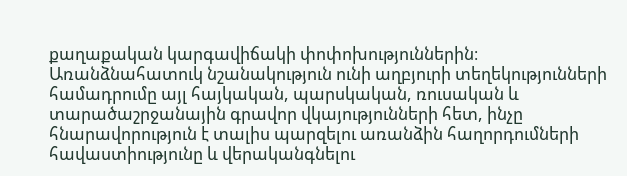քաղաքական կարգավիճակի փոփոխություններին։ Առանձնահատուկ նշանակություն ունի աղբյուրի տեղեկությունների համադրումը այլ հայկական, պարսկական, ռուսական և տարածաշրջանային գրավոր վկայությունների հետ, ինչը հնարավորություն է տալիս պարզելու առանձին հաղորդումների հավաստիությունը և վերականգնելու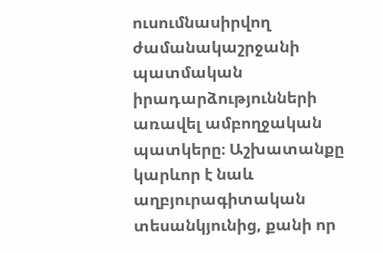ուսումնասիրվող ժամանակաշրջանի պատմական իրադարձությունների առավել ամբողջական պատկերը։ Աշխատանքը կարևոր է նաև աղբյուրագիտական տեսանկյունից, քանի որ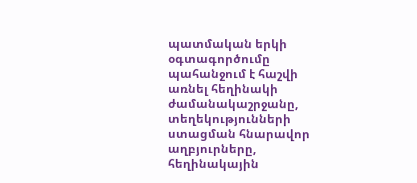պատմական երկի օգտագործումը պահանջում է հաշվի առնել հեղինակի ժամանակաշրջանը, տեղեկությունների ստացման հնարավոր աղբյուրները, հեղինակային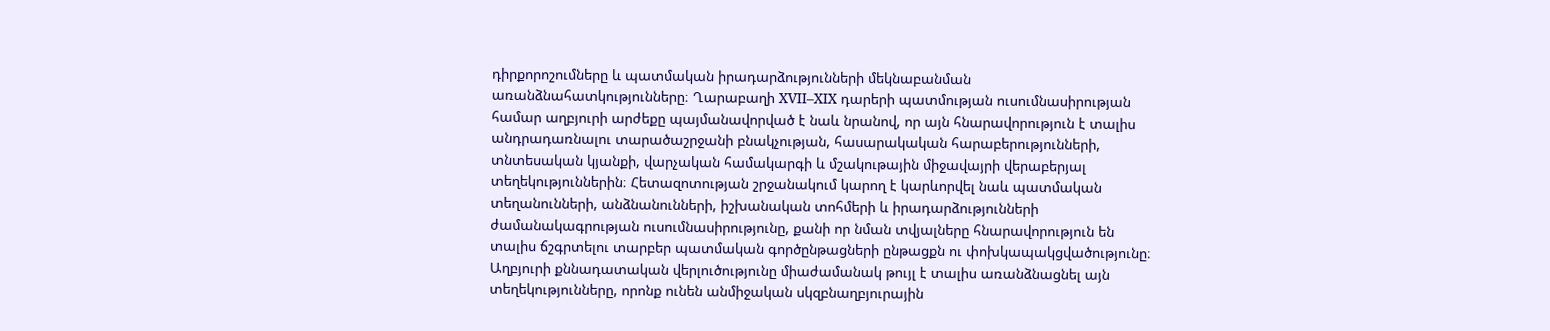դիրքորոշումները և պատմական իրադարձությունների մեկնաբանման առանձնահատկությունները։ Ղարաբաղի XVII–XIX դարերի պատմության ուսումնասիրության համար աղբյուրի արժեքը պայմանավորված է նաև նրանով, որ այն հնարավորություն է տալիս անդրադառնալու տարածաշրջանի բնակչության, հասարակական հարաբերությունների, տնտեսական կյանքի, վարչական համակարգի և մշակութային միջավայրի վերաբերյալ տեղեկություններին։ Հետազոտության շրջանակում կարող է կարևորվել նաև պատմական տեղանունների, անձնանունների, իշխանական տոհմերի և իրադարձությունների ժամանակագրության ուսումնասիրությունը, քանի որ նման տվյալները հնարավորություն են տալիս ճշգրտելու տարբեր պատմական գործընթացների ընթացքն ու փոխկապակցվածությունը։ Աղբյուրի քննադատական վերլուծությունը միաժամանակ թույլ է տալիս առանձնացնել այն տեղեկությունները, որոնք ունեն անմիջական սկզբնաղբյուրային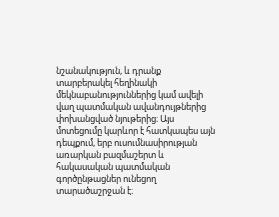նշանակություն, և դրանք տարբերակել հեղինակի մեկնաբանություններից կամ ավելի վաղ պատմական ավանդույթներից փոխանցված նյութերից։ Այս մոտեցումը կարևոր է հատկապես այն դեպքում, երբ ուսումնասիրության առարկան բազմաշերտ և հակասական պատմական գործընթացներ ունեցող տարածաշրջան է։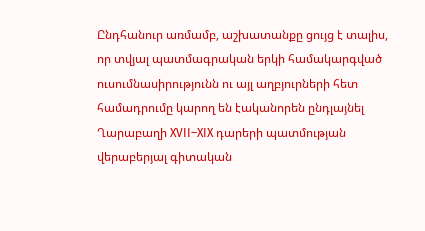Ընդհանուր առմամբ, աշխատանքը ցույց է տալիս, որ տվյալ պատմագրական երկի համակարգված ուսումնասիրությունն ու այլ աղբյուրների հետ համադրումը կարող են էականորեն ընդլայնել Ղարաբաղի XVII–XIX դարերի պատմության վերաբերյալ գիտական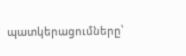պատկերացումները՝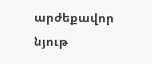արժեքավոր նյութ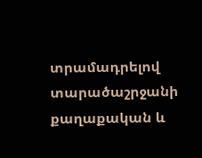տրամադրելով տարածաշրջանի քաղաքական և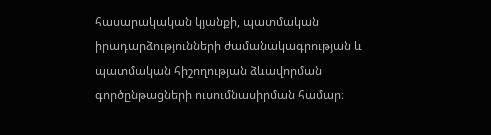հասարակական կյանքի, պատմական իրադարձությունների ժամանակագրության և պատմական հիշողության ձևավորման գործընթացների ուսումնասիրման համար։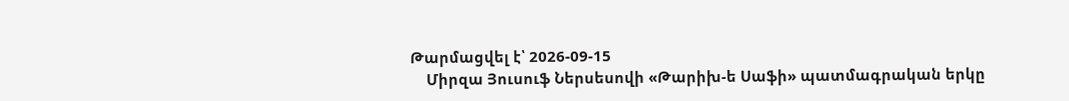Թարմացվել է՝ 2026-09-15
    Միրզա Յուսուֆ Ներսեսովի «Թարիխ-ե Սաֆի» պատմագրական երկը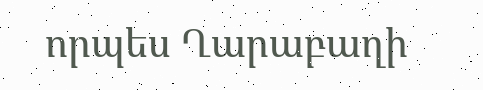որպես Ղարաբաղի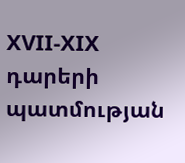XVII-XIX դարերի պատմության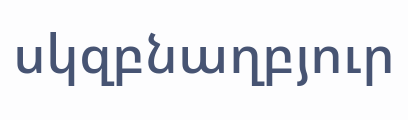սկզբնաղբյուր